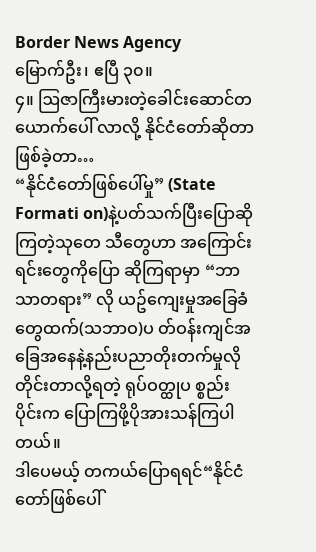Border News Agency
မြောက်ဦး၊ ဧပြီ ၃၀။
၄။ ဩဇာကြီးမားတဲ့ခေါင်းဆောင်တယောက်ပေါ် လာလို့ နိုင်ငံတော်ဆိုတာဖြစ်ခဲ့တာ…
“နိုင်ငံတော်ဖြစ်ပေါ်မှု” (State Formati on)နဲ့ပတ်သက်ပြီးပြောဆိုကြတဲ့သုတေ သီတွေဟာ အကြောင်းရင်းတွေကိုပြော ဆိုကြရာမှာ “ဘာသာတရား” လို ယဥ်ကျေးမှုအခြေခံတွေထက်(သဘာဝ)ပ တ်ဝန်းကျင်အခြေအနေနဲ့နည်းပညာတိုးတက်မှုလို တိုင်းတာလို့ရတဲ့ ရုပ်ဝတ္ထုပ စ္စည်းပိုင်းက ပြောကြဖို့ပိုအားသန်ကြပါတယ်။
ဒါပေမယ့် တကယ်ပြောရရင်“နိုင်ငံ တော်ဖြစ်ပေါ်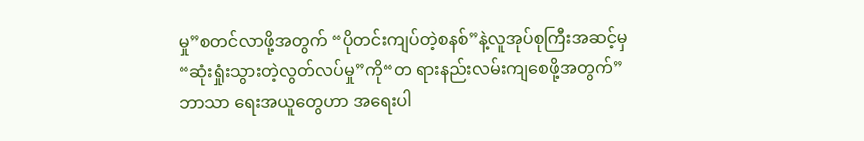မှု”စတင်လာဖို့အတွက် “ပိုတင်းကျပ်တဲ့စနစ်”နဲ့လူအုပ်စုကြီးအဆင့်မှ“ဆုံးရှုံးသွားတဲ့လွတ်လပ်မှု”ကို“တ ရားနည်းလမ်းကျစေဖို့အတွက်”ဘာသာ ရေးအယူတွေဟာ အရေးပါ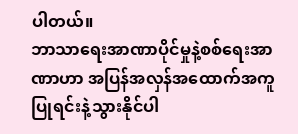ပါတယ်။
ဘာသာရေးအာဏာပိုင်မှုနဲ့စစ်ရေးအာဏာဟာ အပြန်အလှန်အထောက်အကူပြုရင်းနဲ့သွားနိုင်ပါ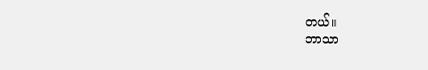တယ်။
ဘာသာ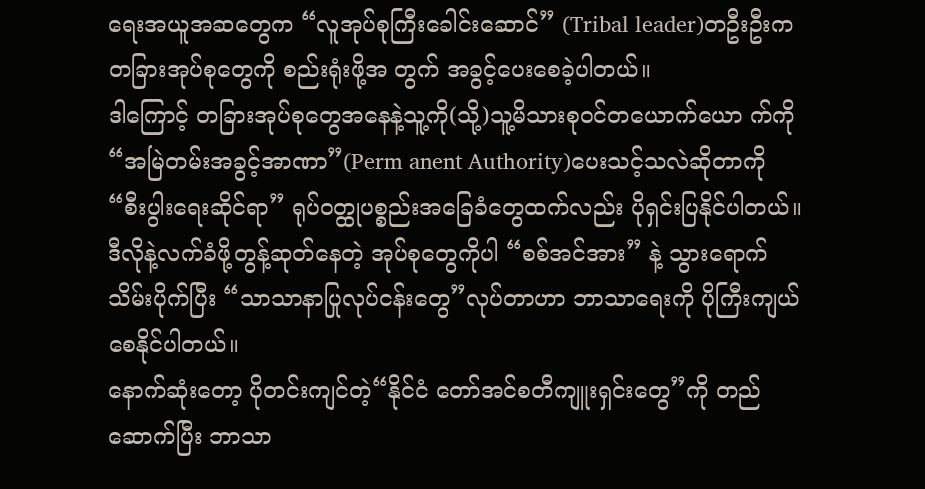ရေးအယူအဆတွေက “လူအုပ်စုကြီးခေါင်းဆောင်” (Tribal leader)တဦးဦးက တခြားအုပ်စုတွေကို စည်းရုံးဖို့အ တွက် အခွင့်ပေးစေခဲ့ပါတယ်။
ဒါကြောင့် တခြားအုပ်စုတွေအနေနဲ့သူ့ကို(သို့)သူ့မိသားစုဝင်တယောက်ယော က်ကို“အမြဲတမ်းအခွင့်အာဏာ”(Perm anent Authority)ပေးသင့်သလဲဆိုတာကို “စီးပွါးရေးဆိုင်ရာ” ရုပ်ဝတ္ထုပစ္စည်းအခြေခံတွေထက်လည်း ပိုရှင်းပြနိုင်ပါတယ်။
ဒီလိုနဲ့လက်ခံဖို့တွန့်ဆုတ်နေတဲ့ အုပ်စုတွေကိုပါ “စစ်အင်အား” နဲ့ သွားရောက်သိမ်းပိုက်ပြီး “သာသာနာပြုလုပ်ငန်းတွေ”လုပ်တာဟာ ဘာသာရေးကို ပိုကြီးကျယ်စေနိုင်ပါတယ်။
နောက်ဆုံးတော့ ပိုတင်းကျင်တဲ့“နိုင်ငံ တော်အင်စတီကျူးရှင်းတွေ”ကို တည် ဆောက်ပြီး ဘာသာ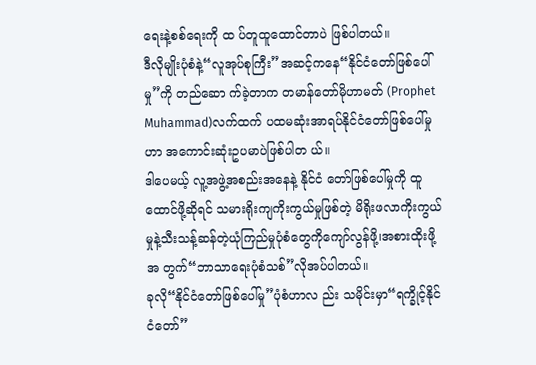ရေးနဲ့စစ်ရေးကို ထ ပ်တူထူထောင်တာပဲ ဖြစ်ပါတယ်။
ဒီလိုမျိုးပုံစံနဲ့“လူအုပ်စုကြီး”အဆင့်ကနေ“နိုင်ငံတော်ဖြစ်ပေါ်မှု”ကို တည်ဆော က်ခဲ့တာက တမာန်တော်မိုဟာမတ် (Prophet Muhammad)လက်ထက် ပထမဆုံးအာရပ်နိုင်ငံတော်ဖြစ်ပေါ်မှုဟာ အကောင်းဆုံးဥပမာပဲဖြစ်ပါတ ယ်။
ဒါပေမယ့် လူ့အဖွဲ့အစည်းအနေနဲ့ နိုင်ငံ တော်ဖြစ်ပေါ်မှုကို ထူထောင်ဖို့ဆိုရင် သမားရိုးကျကိုးကွယ်မှုဖြစ်တဲ့ မိရိုးဖလာကိုးကွယ်မှုနဲ့သီးသန့်ဆန်တဲ့ယုံကြည်မှုပုံစံတွေကိုကျော်လွန်ဖို့၊အစားထိုးဖို့အ တွက်“ဘာသာရေးပုံစံသစ်”လိုအပ်ပါတယ်။
ခုလို“နိုင်ငံတော်ဖြစ်ပေါ်မှု”ပုံစံဟာလ ည်း သမိုင်းမှာ“ရက္ခိုင့်နိုင်ငံတော်”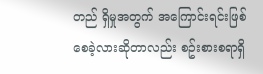တည် ရှိမှုအတွက် အကြောင်းရင်းဖြစ်စေခဲ့လားဆိုတာလည်း စဥ်းစားစရာရှိ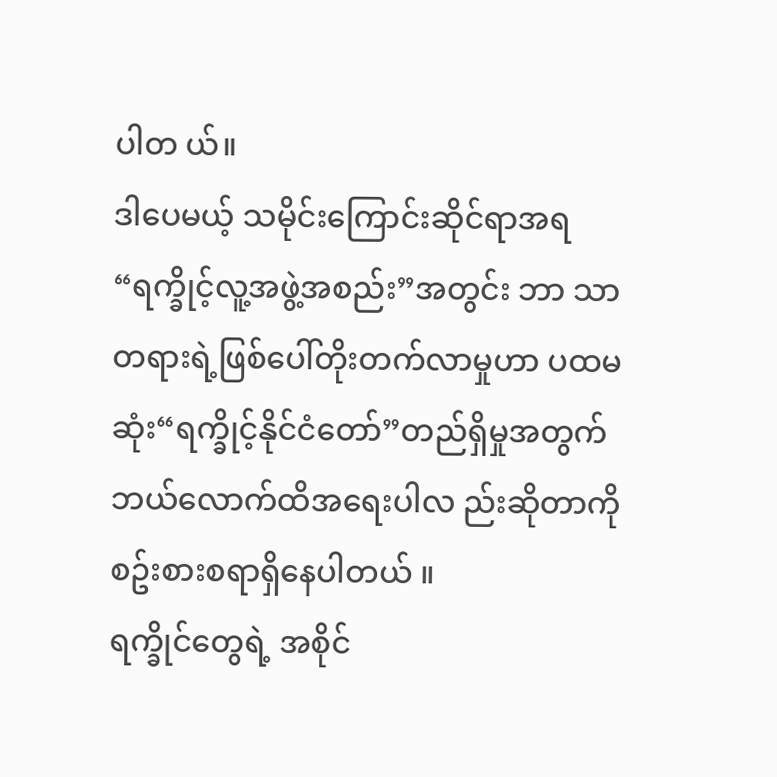ပါတ ယ်။
ဒါပေမယ့် သမိုင်းကြောင်းဆိုင်ရာအရ “ရက္ခိုင့်လူ့အဖွဲ့အစည်း”အတွင်း ဘာ သာတရားရဲ့ဖြစ်ပေါ်တိုးတက်လာမှုဟာ ပထမဆုံး“ရက္ခိုင့်နိုင်ငံတော်”တည်ရှိမှုအတွက် ဘယ်လောက်ထိအရေးပါလ ည်းဆိုတာကို စဥ်းစားစရာရှိနေပါတယ် ။
ရက္ခိုင်တွေရဲ့ အစိုင်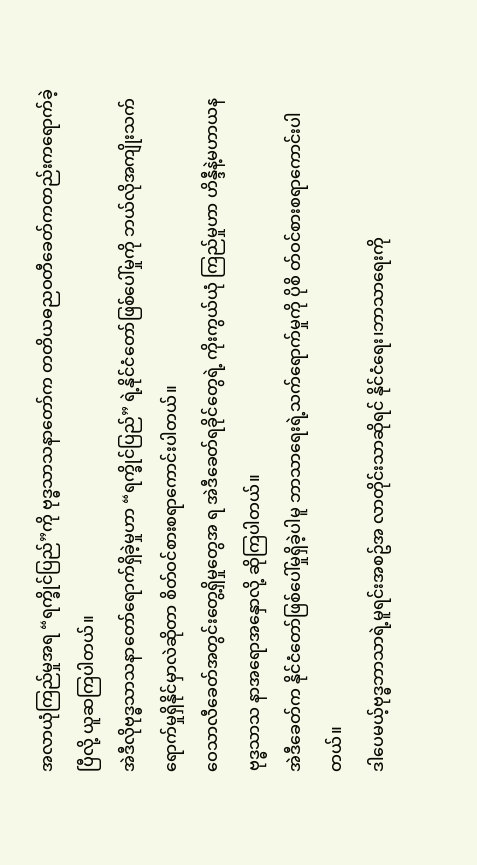အလာယုံကြည်မှုအရ “ရက္ခိုင်ပြည်”ကို ဗုဒ္ဓသာသနာတော်က တတိယဓညဝတီခေတ်ကတည်းကရောက်ခဲ့ပြီလို့ ယူဆကြပါတယ်။
အဲဒီလိုဗုဒ္ဓသာသနာတော်ရောက်ရှိခဲ့မှုဟာ “ရက္ခိုင်ပြည်” ရဲ့နိုင်ငံတော်ဖြစ်ပေါ်မှုကို ဘယ်လိုအကျိုးသက်ရောက်မှုရှိနိုင်မှာလဲဆိုတာ စိတ်ဝင်စားစရာကောင်းပါတယ်။
ဝေသာလီခေတ်အတွင်းတွေ့ရှိမှုတွေအ ရ အဲဒီခေတ်ရခိုင်တွေရဲ့ ကိုးကွယ်ယုံ ကြည်မှုဟာ ဟိန္ဒီနဲ့မဟာယနဗုဒ္ဓသာသ နာအရောအနှောလို့ ဆိုကြပါတယ်။
အဲဒီခေတ်က နိုင်ငံတော်ဖြစ်ပေါ်မှုရှိခဲ့ပါမူ ဘာသာရေးရဲ့သက်ရောက်မှုကို ပိုစိ တ်ဝင်စားစရာကောင်းပါတယ်။
ဒါပေမယ့်ဗုဒ္ဓဘာသာရဲ့မူရင်းအစဥ်အ လာတိုင်းသာဆိုရင် နိုင်ငံရေး၊ဘာသာရေးကို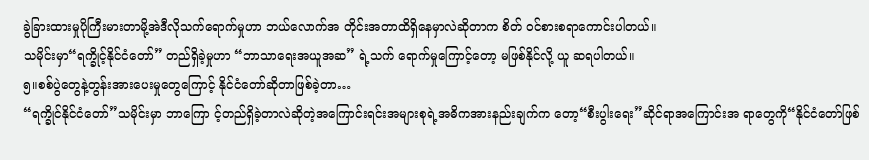ခွဲခြားထားမှုပိုကြီးမားတာမို့အဲဒီလိုသက်ရောက်မှုဟာ ဘယ်လောက်အ တိုင်းအတာထိရှိနေမှာလဲဆိုတာက စိတ် ဝင်စားစရာကောင်းပါတယ်။
သမိုင်းမှာ“ရက္ခိုင့်နိုင်ငံတော်” တည်ရှိခဲ့မှုဟာ “ဘာသာရေးအယူအဆ” ရဲ့သက် ရောက်မှုကြောင့်တော့ မဖြစ်နိုင်လို့ ယူ ဆရပါတယ်။
၅။စစ်ပွဲတွေနဲ့တွန်းအားပေးမှုတွေကြောင့် နိုင်ငံတော်ဆိုတာဖြစ်ခဲ့တာ…
“ရက္ခိုင်နိုင်ငံတော်”သမိုင်းမှာ ဘာကြော င့်တည်ရှိခဲ့တာလဲဆိုတဲ့အကြောင်းရင်းအများစုရဲ့အဓိကအားနည်းချက်က တော့“စီးပွါးရေး”ဆိုင်ရာအကြောင်းအ ရာတွေကို“နိုင်ငံတော်ဖြစ်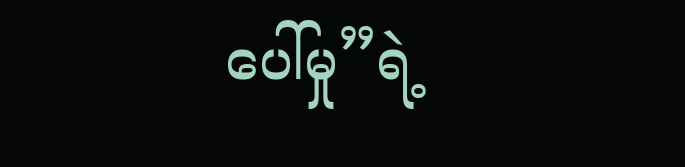ပေါ်မှု”ရဲ့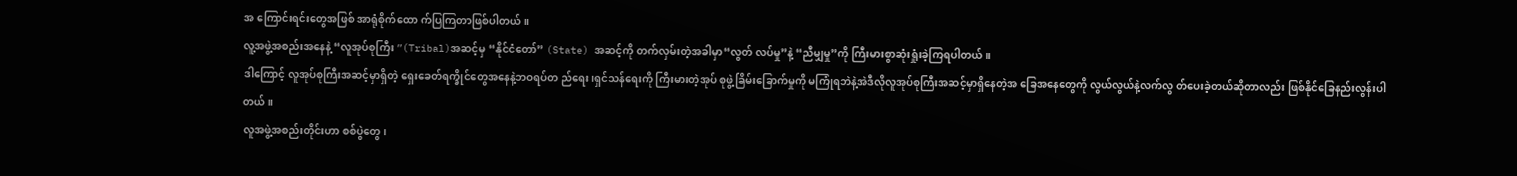အ ကြောင်းရင်းတွေအဖြစ် အာရုံစိုက်ထော က်ပြကြတာဖြစ်ပါတယ်။
လူ့အဖွဲ့အစည်းအနေနဲ့ “လူအုပ်စုကြီး ”(Tribal)အဆင့်မှ “နိုင်ငံတော်” (State) အဆင့်ကို တက်လှမ်းတဲ့အခါမှာ“လွတ် လပ်မှု”နဲ့ “ညီမျှမှု”ကို ကြီးမားစွာဆုံးရှုံးခဲ့ကြရပါတယ်။
ဒါကြောင့် လူအုပ်စုကြီးအဆင့်မှာရှိတဲ့ ရှေးခေတ်ရက္ခိုင်တွေအနေနဲ့ဘဝရပ်တ ည်ရေး၊ရှင်သန်ရေးကို ကြီးမားတဲ့အုပ် စုဖွဲ့ခြိမ်းခြောက်မှုကို မကြုံရဘဲနဲ့အဲဒီလိုလူအုပ်စုကြီးအဆင့်မှာရှိနေတဲ့အ ခြေအနေတွေကို လွယ်လွယ်နဲ့လက်လွ တ်ပေးခဲ့တယ်ဆိုတာလည်း ဖြစ်နိုင်ခြေနည်းလွန်းပါတယ်။
လူအဖွဲ့အစည်းတိုင်းဟာ စစ်ပွဲတွေ၊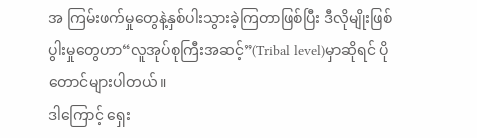အ ကြမ်းဖက်မှုတွေနဲ့နှစ်ပါးသွားခဲ့ကြတာဖြစ်ပြီး ဒီလိုမျိုးဖြစ်ပွါးမှုတွေဟာ“လူအုပ်စုကြီးအဆင့်”(Tribal level)မှာဆိုရင် ပိုတောင်များပါတယ်။
ဒါကြောင့် ရှေး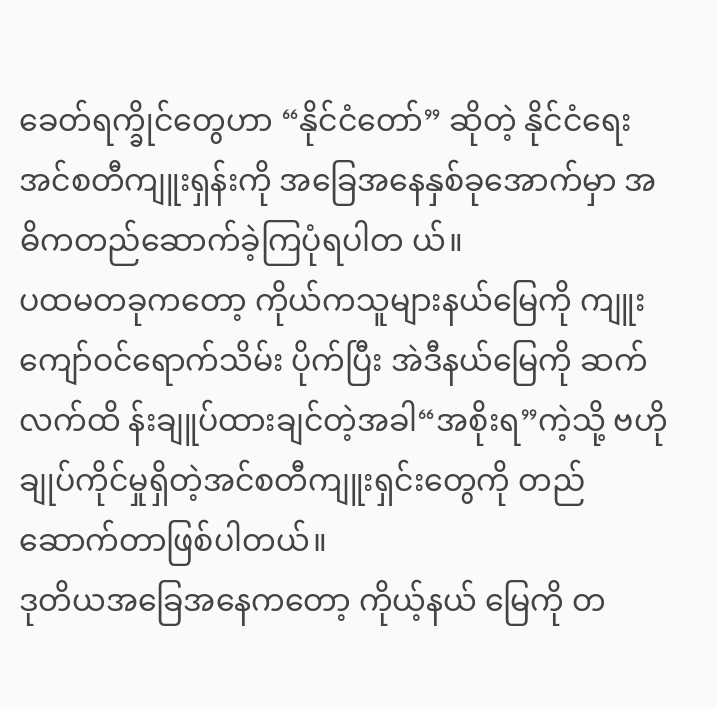ခေတ်ရက္ခိုင်တွေဟာ “နိုင်ငံတော်” ဆိုတဲ့ နိုင်ငံရေးအင်စတီကျူးရှန်းကို အခြေအနေနှစ်ခုအောက်မှာ အဓိကတည်ဆောက်ခဲ့ကြပုံရပါတ ယ်။
ပထမတခုကတော့ ကိုယ်ကသူများနယ်မြေကို ကျူးကျော်ဝင်ရောက်သိမ်း ပိုက်ပြီး အဲဒီနယ်မြေကို ဆက်လက်ထိ န်းချူပ်ထားချင်တဲ့အခါ“အစိုးရ”ကဲ့သို့ ဗဟိုချုပ်ကိုင်မှုရှိတဲ့အင်စတီကျူးရှင်းတွေကို တည်ဆောက်တာဖြစ်ပါတယ်။
ဒုတိယအခြေအနေကတော့ ကိုယ့်နယ် မြေကို တ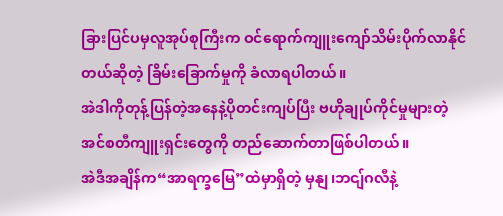ခြားပြင်ပမှလူအုပ်စုကြီးက ဝင်ရောက်ကျူးကျော်သိမ်းပိုက်လာနိုင်တယ်ဆိုတဲ့ ခြိမ်းခြောက်မှုကို ခံလာရပါတယ်။
အဲဒါကိုတုန့်ပြန်တဲ့အနေနဲ့ပိုတင်းကျပ်ပြီး ဗဟိုချုပ်ကိုင်မှုများတဲ့အင်စတီကျူးရှင်းတွေကို တည်ဆောက်တာဖြစ်ပါတယ်။
အဲဒီအချိန်က“အာရက္ခမြေ”ထဲမှာရှိတဲ့ မှနျ၊ဘငျ်ဂလီနဲ့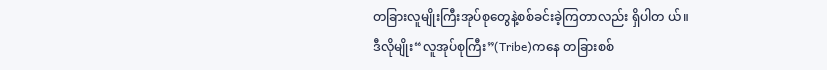တခြားလူမျိုးကြီးအုပ်စုတွေနဲ့စစ်ခင်းခဲ့ကြတာလည်း ရှိပါတ ယ်။
ဒီလိုမျိုး“လူအုပ်စုကြီး”(Tribe)ကနေ တခြားစစ်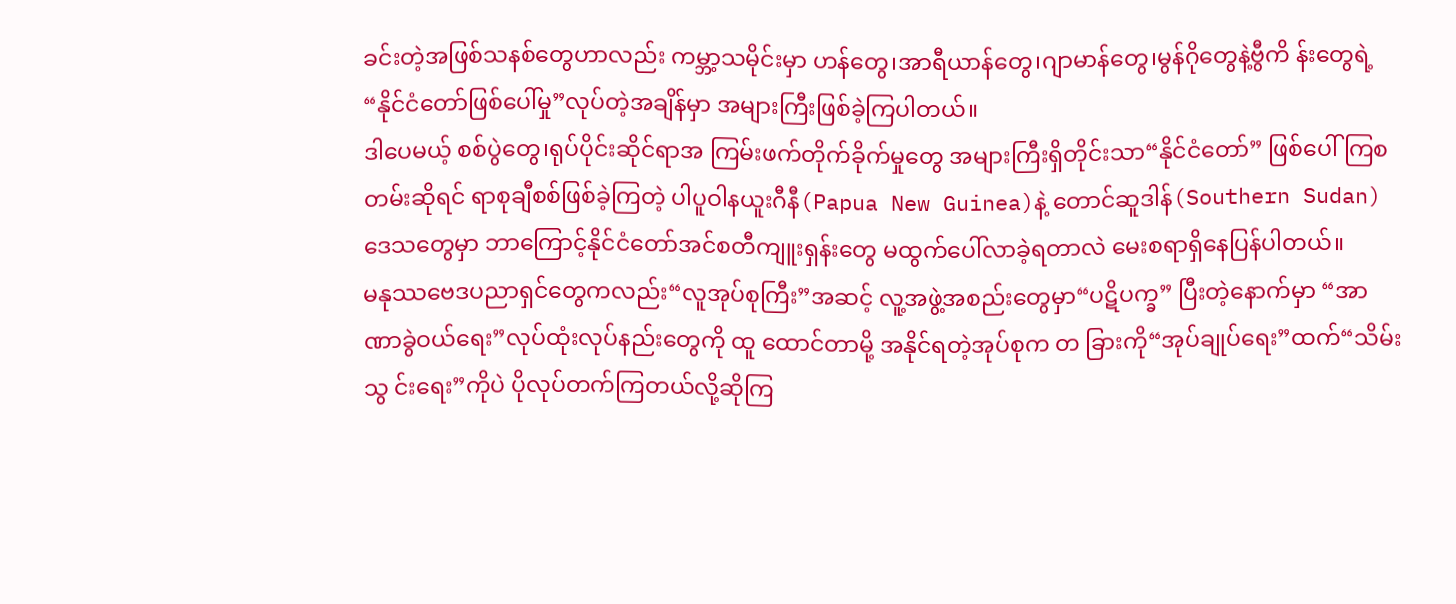ခင်းတဲ့အဖြစ်သနစ်တွေဟာလည်း ကမ္ဘာ့သမိုင်းမှာ ဟန်တွေ၊အာရီယာန်တွေ၊ဂျာမာန်တွေ၊မွန်ဂိုတွေနဲ့ဗွီကိ န်းတွေရဲ့“နိုင်ငံတော်ဖြစ်ပေါ်မှု”လုပ်တဲ့အချိန်မှာ အများကြီးဖြစ်ခဲ့ကြပါတယ်။
ဒါပေမယ့် စစ်ပွဲတွေ၊ရုပ်ပိုင်းဆိုင်ရာအ ကြမ်းဖက်တိုက်ခိုက်မှုတွေ အများကြီးရှိတိုင်းသာ“နိုင်ငံတော်” ဖြစ်ပေါ်ကြစ တမ်းဆိုရင် ရာစုချီစစ်ဖြစ်ခဲ့ကြတဲ့ ပါပူဝါနယူးဂီနီ(Papua New Guinea)နဲ့ တောင်ဆူဒါန်(Southern Sudan)ဒေသတွေမှာ ဘာကြောင့်နိုင်ငံတော်အင်စတီကျူးရှန်းတွေ မထွက်ပေါ်လာခဲ့ရတာလဲ မေးစရာရှိနေပြန်ပါတယ်။
မနုဿဗေဒပညာရှင်တွေကလည်း“လူအုပ်စုကြီး”အဆင့် လူ့အဖွဲ့အစည်းတွေမှာ“ပဋိပက္ခ” ပြီးတဲ့နောက်မှာ “အာဏာခွဲဝယ်ရေး”လုပ်ထုံးလုပ်နည်းတွေကို ထူ ထောင်တာမို့ အနိုင်ရတဲ့အုပ်စုက တ ခြားကို“အုပ်ချုပ်ရေး”ထက်“သိမ်းသွ င်းရေး”ကိုပဲ ပိုလုပ်တက်ကြတယ်လို့ဆိုကြ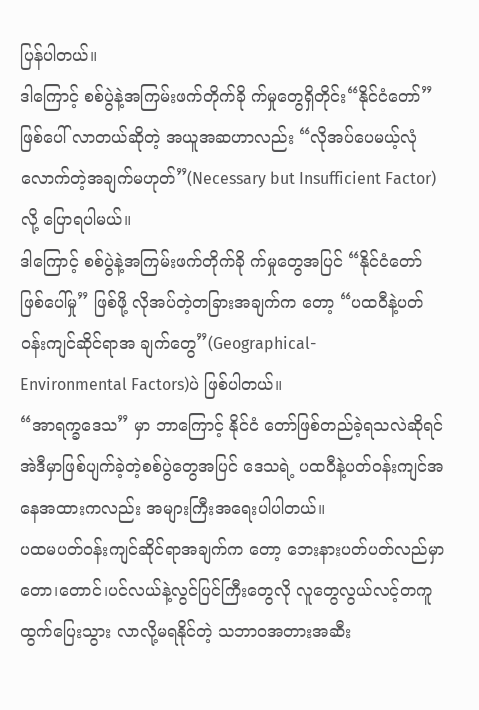ပြန်ပါတယ်။
ဒါကြောင့် စစ်ပွဲနဲ့အကြမ်းဖက်တိုက်ခို က်မှုတွေရှိတိုင်း“နိုင်ငံတော်” ဖြစ်ပေါ် လာတယ်ဆိုတဲ့ အယူအဆဟာလည်း “လိုအပ်ပေမယ့်လုံလောက်တဲ့အချက်မဟုတ်”(Necessary but Insufficient Factor)လို့ ပြောရပါမယ်။
ဒါကြောင့် စစ်ပွဲနဲ့အကြမ်းဖက်တိုက်ခို က်မှုတွေအပြင် “နိုင်ငံတော်ဖြစ်ပေါ်မှု” ဖြစ်ဖို့ လိုအပ်တဲ့တခြားအချက်က တော့ “ပထဝီနဲ့ပတ်ဝန်းကျင်ဆိုင်ရာအ ချက်တွေ”(Geographical-
Environmental Factors)ပဲ ဖြစ်ပါတယ်။
“အာရက္ခဒေသ” မှာ ဘာကြောင့် နိုင်ငံ တော်ဖြစ်တည်ခဲ့ရသလဲဆိုရင် အဲဒီမှာဖြစ်ပျက်ခဲ့တဲ့စစ်ပွဲတွေအပြင် ဒေသရဲ့ ပထဝီနဲ့ပတ်ဝန်းကျင်အနေအထားကလည်း အများကြီးအရေးပါပါတယ်။
ပထမပတ်ဝန်းကျင်ဆိုင်ရာအချက်က တော့ ဘေးနားပတ်ပတ်လည်မှာ တော၊တောင်၊ပင်လယ်နဲ့လွင်ပြင်ကြီးတွေလို လူတွေလွယ်လင့်တကူ ထွက်ပြေးသွား လာလို့မရနိုင်တဲ့ သဘာဝအတားအဆီး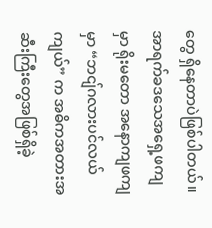တွေ ရှိနေတာပဲဖြစ်ပါတယ်။
အာရက်ခဒသေအရှေ့ဖကျမှာ ရိုးမတော အနောကျဖကျမှာ “ဘငျ်ဂလားပင်လယ်ကျယ်” က အဓိကအတားအ ဆီးကြီးတွေအဖြစ်ရှိခဲ့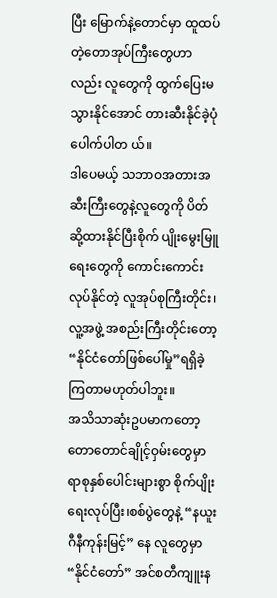ပြီး မြောက်နဲ့တောင်မှာ ထူထပ်တဲ့တောအုပ်ကြီးတွေဟာလည်း လူတွေကို ထွက်ပြေးမသွားနိုင်အောင် တားဆီးနိုင်ခဲ့ပုံပေါက်ပါတ ယ်။
ဒါပေမယ့် သဘာဝအတားအဆီးကြီးတွေနဲ့လူတွေကို ပိတ်ဆို့ထားနိုင်ပြီးစိုက် ပျိုးမွေးမြူရေးတွေကို ကောင်းကောင်းလုပ်နိုင်တဲ့ လူအုပ်စုကြီးတိုင်း၊ လူ့အဖွဲ့ အစည်းကြီးတိုင်းတော့“နိုင်ငံတော်ဖြစ်ပေါ်မှု”ရရှိခဲ့ကြတာမဟုတ်ပါဘူး။
အသိသာဆုံးဥပမာကတော့ တောတောင်ချိုင့်ဝှမ်းတွေမှာ ရာစုနှစ်ပေါင်းများစွာ စိုက်ပျိုးရေးလုပ်ပြီး၊စစ်ပွဲတွေနဲ့ “နယူးဂီနီကုန်းမြင့်” နေ လူတွေမှာ “နိုင်ငံတော်” အင်စတီကျူးန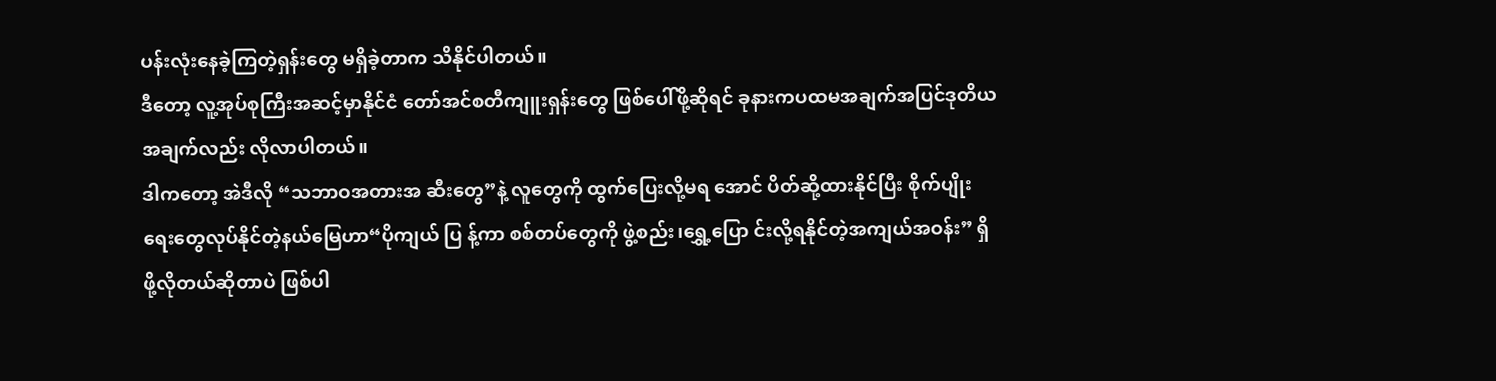ပန်းလုံးနေခဲ့ကြတဲ့ရှန်းတွေ မရှိခဲ့တာက သိနိုင်ပါတယ်။
ဒီတော့ လူ့အုပ်စုကြီးအဆင့်မှာနိုင်ငံ တော်အင်စတီကျူးရှန်းတွေ ဖြစ်ပေါ်ဖို့ဆိုရင် ခုနားကပထမအချက်အပြင်ဒုတိယအချက်လည်း လိုလာပါတယ်။
ဒါကတော့ အဲဒီလို “သဘာဝအတားအ ဆီးတွေ”နဲ့ လူတွေကို ထွက်ပြေးလို့မရ အောင် ပိတ်ဆို့ထားနိုင်ပြီး စိုက်ပျိုးရေးတွေလုပ်နိုင်တဲ့နယ်မြေဟာ“ပိုကျယ် ပြ န့်ကာ စစ်တပ်တွေကို ဖွဲ့စည်း၊ရွှေ့ပြော င်းလို့ရနိုင်တဲ့အကျယ်အဝန်း” ရှိဖို့လိုတယ်ဆိုတာပဲ ဖြစ်ပါ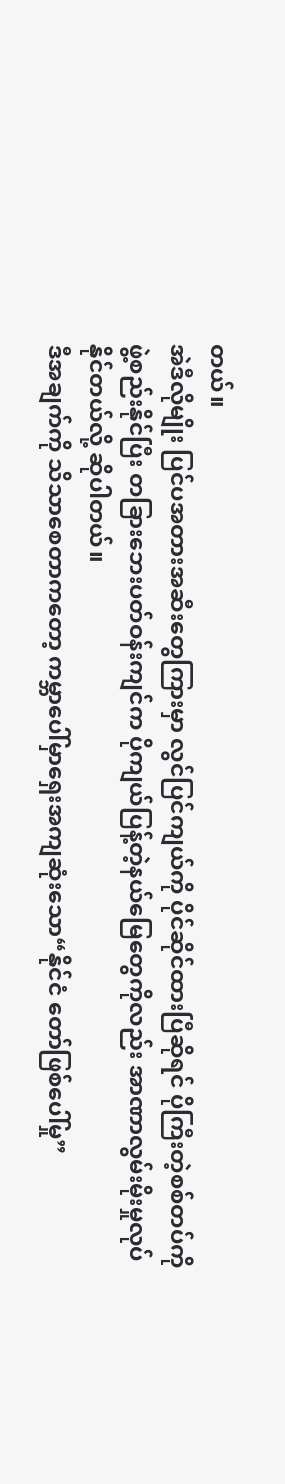တယ်။
အဲဒီလိုမျိုး ပြင်ပအတားအဆီးတွေကြားမှာ လွင်ပြင်ကျယ်ကို ပိုင်ဆိုင်ထားပြီဆိုရင် ပိုကြီးတဲ့စစ်တပ်ကို ဖွဲ့စည်းနိုင်ပြီး တခြားဘေးပတ်ဝန်းကျင်က ပိုကျယ်ပြန့်တဲ့နယ်မြေတွေကိုလည်း အာဏာလွမ်းမိုးမှုလုပ်နိုင်တယ်လို့ ဆိုပါတယ်။
ဒီအချက်ကို သိသာစေတာကတော့ ကမ္ဘာပေါ်မှာရှေးအကျဆုံးသော“နိုင်ငံ တော်ဖြစ်ပေါ်မှု”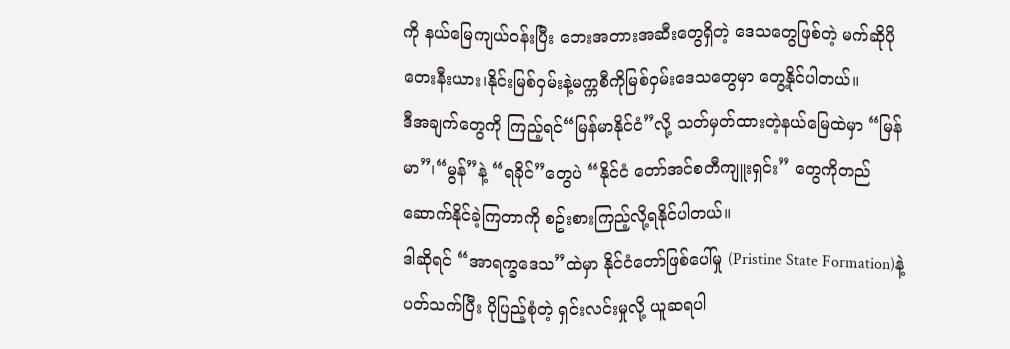ကို နယ်မြေကျယ်ဝန်းပြီး ဘေးအတားအဆီးတွေရှိတဲ့ ဒေသတွေဖြစ်တဲ့ မက်ဆိုပိုတေးနီးယား၊နိုင်းမြစ်ဝှမ်းနဲ့မက္ကစီကိုမြစ်ဝှမ်းဒေသတွေမှာ တွေ့နိုင်ပါတယ်။
ဒီအချက်တွေကို ကြည့်ရင်“မြန်မာနိုင်ငံ”လို့ သတ်မှတ်ထားတဲ့နယ်မြေထဲမှာ “မြန်မာ”၊“မွန်”နဲ့ “ရခိုင်”တွေပဲ “နိုင်ငံ တော်အင်စတီကျူးရှင်း” တွေကိုတည် ဆောက်နိုင်ခဲ့ကြတာကို စဥ်းစားကြည့်လို့ရနိုင်ပါတယ်။
ဒါဆိုရင် “အာရက္ခဒေသ”ထဲမှာ နိုင်ငံတော်ဖြစ်ပေါ်မှု (Pristine State Formation)နဲ့ ပတ်သက်ပြီး ပိုပြည့်စုံတဲ့ ရှင်းလင်းမှုလို့ ယူဆရပါ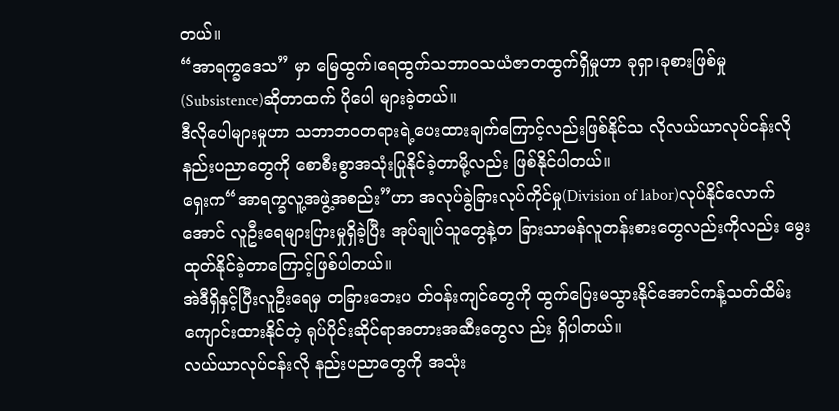တယ်။
“အာရက္ခဒေသ” မှာ မြေထွက်၊ရေထွက်သဘာဝသယံဇာတထွက်ရှိမှုဟာ ခုရှာ၊ခုစားဖြစ်မှု(Subsistence)ဆိုတာထက် ပိုပေါ များခဲ့တယ်။
ဒီလိုပေါများမှုဟာ သဘာဘဝတရားရဲ့ပေးထားချက်ကြောင့်လည်းဖြစ်နိုင်သ လိုလယ်ယာလုပ်ငန်းလို နည်းပညာတွေကို စောစီးစွာအသုံးပြုနိုင်ခဲ့တာမို့လည်း ဖြစ်နိုင်ပါတယ်။
ရှေးက“အာရက္ခလူ့အဖွဲ့အစည်း”ဟာ အလုပ်ခွဲခြားလုပ်ကိုင်မှု(Division of labor)လုပ်နိုင်လောက်အောင် လူဦးရေများပြားမှုရှိခဲ့ပြီး အုပ်ချုပ်သူတွေနဲ့တ ခြားသာမန်လူတန်းစားတွေလည်းကိုလည်း မွေးထုတ်နိုင်ခဲ့တာကြောင့်ဖြစ်ပါတယ်။
အဲဒီရှိနှင့်ပြီးလူဦးရေမှ တခြားဘေးပ တ်ဝန်းကျင်တွေကို ထွက်ပြေးမသွားနိုင်အောင်ကန့်သတ်ထိမ်းကျောင်းထားနိုင်တဲ့ ရုပ်ပိုင်းဆိုင်ရာအတားအဆီးတွေလ ည်း ရှိပါတယ်။
လယ်ယာလုပ်ငန်းလို နည်းပညာတွေကို အသုံး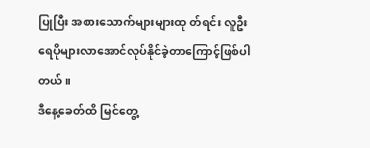ပြုပြီး အစားသောက်များများထု တ်ရင်း လူဦးရေပိုများလာအောင်လုပ်နိုင်ခဲ့တာကြောင့်ဖြစ်ပါတယ်။
ဒီနေ့ခေတ်ထိ မြင်တွေ့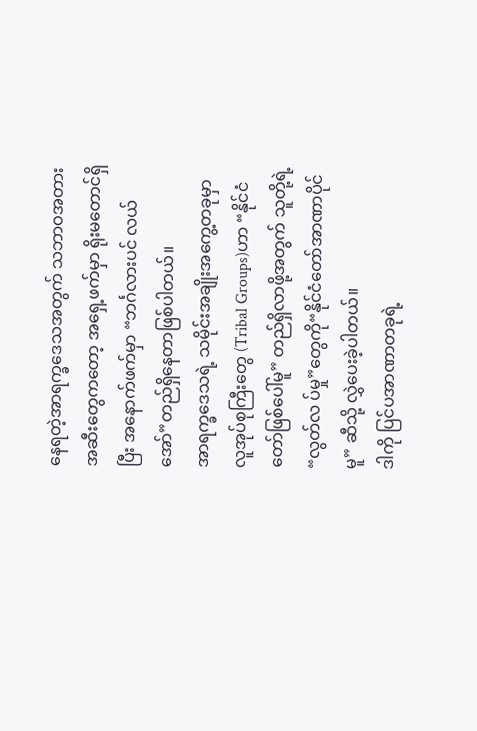နေရတဲ့အာရက္ခဒေသအတွက် သဘာဝအတားအဆီးတွေကတော့ အရှေ့ဖက်မှာ ရိုးမတောင်ရှိပြီး အနောက်ဖက်မှာ “ဘင်္ဂလားပင် လယ်အော်”တည်ရှိနေတာဖြစ်ပါတယ်။
အာရက္ခဒေသရဲ့ သမိုင်းအချိုးအကွေ့တခုမှာ လူအုပ်စုကြီးတွေ (Tribal Groups)ဟာ “နိုင်ငံတော်ဖြစ်ပေါ်မူ” တည်ရှိလာဖို့အတွက် သူတို့ရဲ့“လွတ်လ ပ်မှု”တွေကို“နိုင်ငံတော်အာဏာပိုင်မူ” ဆီသို့ လွှဲပေးခဲ့ပါတယ်။
ဒါကို ပြင်ပအာဏာတခုရဲ့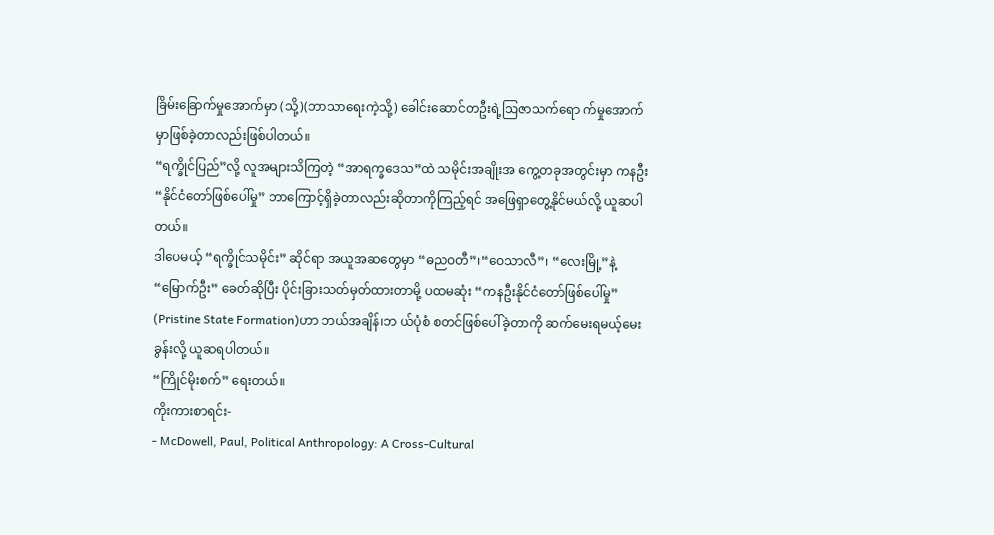ခြိမ်းခြောက်မှုအောက်မှာ (သို့)(ဘာသာရေးကဲ့သို့) ခေါင်းဆောင်တဦးရဲ့ဩဇာသက်ရော က်မှုအောက်မှာဖြစ်ခဲ့တာလည်းဖြစ်ပါတယ်။
“ရက္ခိုင်ပြည်”လို့ လူအများသိကြတဲ့ “အာရက္ခဒေသ”ထဲ သမိုင်းအချိုးအ ကွေ့တခုအတွင်းမှာ ကနဦး“နိုင်ငံတော်ဖြစ်ပေါ်မှု” ဘာကြောင့်ရှိခဲ့တာလည်းဆိုတာကိုကြည့်ရင် အဖြေရှာတွေ့နိုင်မယ်လို့ ယူဆပါတယ်။
ဒါပေမယ့် “ရက္ခိုင်သမိုင်း” ဆိုင်ရာ အယူအဆတွေမှာ “ဓညဝတီ”၊“ဝေသာလီ”၊ “လေးမြို့”နဲ့“မြောက်ဦး” ခေတ်ဆိုပြီး ပိုင်းခြားသတ်မှတ်ထားတာမို့ ပထမဆုံး “ကနဦးနိုင်ငံတော်ဖြစ်ပေါ်မှု” (Pristine State Formation)ဟာ ဘယ်အချိန်၊ဘ ယ်ပုံစံ စတင်ဖြစ်ပေါ်ခဲ့တာကို ဆက်မေးရမယ့်မေးခွန်းလို့ ယူဆရပါတယ်။
“ကြိုင်မိုးစက်” ရေးတယ်။
ကိုးကားစာရင်း-
- McDowell, Paul, Political Anthropology: A Cross-Cultural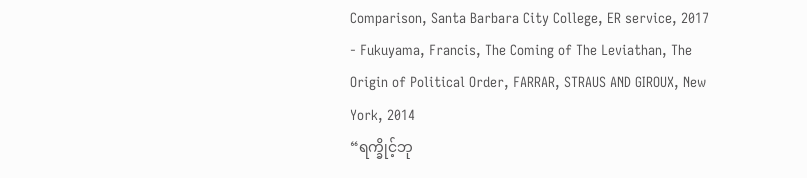Comparison, Santa Barbara City College, ER service, 2017
- Fukuyama, Francis, The Coming of The Leviathan, The Origin of Political Order, FARRAR, STRAUS AND GIROUX, New York, 2014
“ရက္ခိုင့်ဘု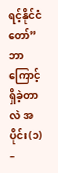ရင့်နိုင်ငံတော်” ဘာကြောင့်ရှိခဲ့တာလဲ အပိုင်း(၁) –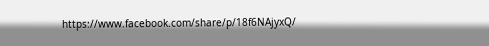https://www.facebook.com/share/p/18f6NAjyxQ/